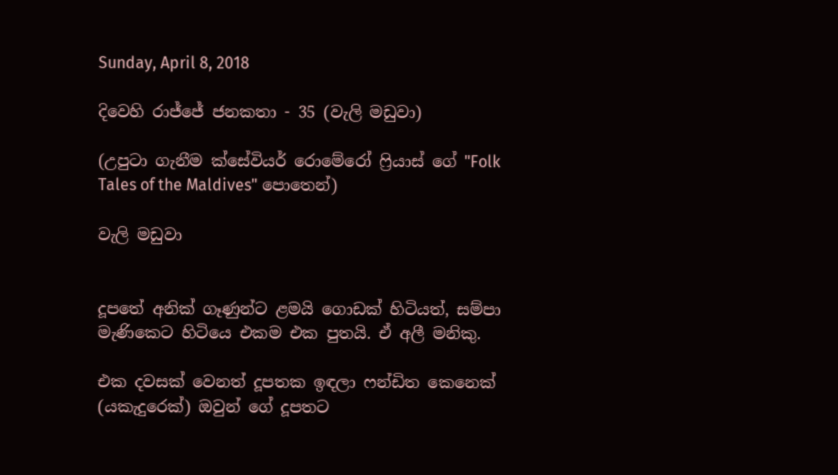Sunday, April 8, 2018

දිවෙහි රාජ්ජේ ජනකතා - 35 (වැලි මඩුවා)

(උපුටා ගැනීම ක්සේවියර් රොමේරෝ ෆ්‍රියාස් ගේ "Folk Tales of the Maldives" පොතෙන්)

වැලි මඩුවා


දූපතේ අනික් ගෑණුන්ට ළමයි ගොඩක් හිටියත්, සම්පා මැණිකෙට හිටියෙ එකම එක පුතයි. ඒ අලී මනිකු.

එක දවසක් වෙනත් දූපතක ඉඳලා ෆන්ඩිත කෙනෙක් (යකැදුරෙක්) ඔවුන් ගේ දූපතට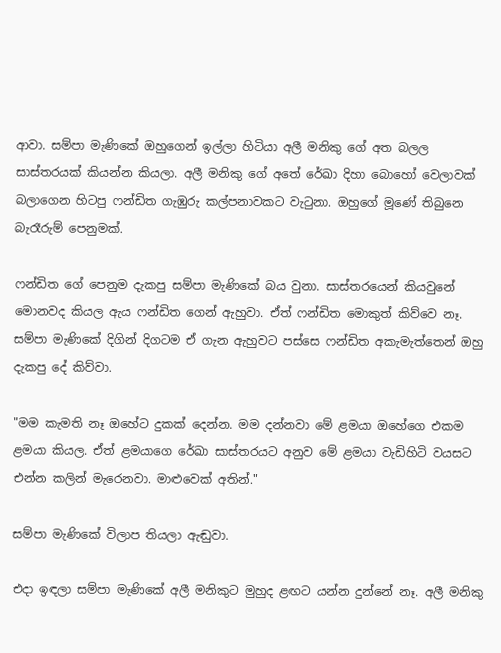ආවා. සම්පා මැණිකේ ඔහුගෙන් ඉල්ලා හිටියා අලී මනිකු ගේ අත බලල සාස්තරයක් කියන්න කියලා. අලී මනිකු ගේ අතේ රේඛා දිහා බොහෝ වෙලාවක් බලාගෙන හිටපු ෆන්ඩිත ගැඹුරු කල්පනාවකට වැටුනා. ඔහුගේ මූණේ තිබුනෙ බැරෑරුම් පෙනුමක්.

ෆන්ඩිත ගේ පෙනුම දැකපු සම්පා මැණිකේ බය වුනා. සාස්තරයෙන් කියවුනේ මොනවද කියල ඇය ෆන්ඩිත ගෙන් ඇහුවා. ඒත් ෆන්ඩිත මොකුත් කිව්වෙ නෑ. සම්පා මැණිකේ දිගින් දිගටම ඒ ගැන ඇහුවට පස්සෙ ෆන්ඩිත අකැමැත්තෙන් ඔහු දැකපු දේ කිව්වා.

"මම කැමති නෑ ඔහේට දුකක් දෙන්න. මම දන්නවා මේ ළමයා ඔහේගෙ එකම ළමයා කියල. ඒත් ළමයාගෙ රේඛා සාස්තරයට අනුව මේ ළමයා වැඩිහිටි වයසට එන්න කලින් මැරෙනවා. මාළුවෙක් අතින්."

සම්පා මැණිකේ විලාප තියලා ඇඬුවා.

එදා ඉඳලා සම්පා මැණිකේ අලී මනිකුට මුහුද ළඟට යන්න දුන්නේ නෑ. අලී මනිකු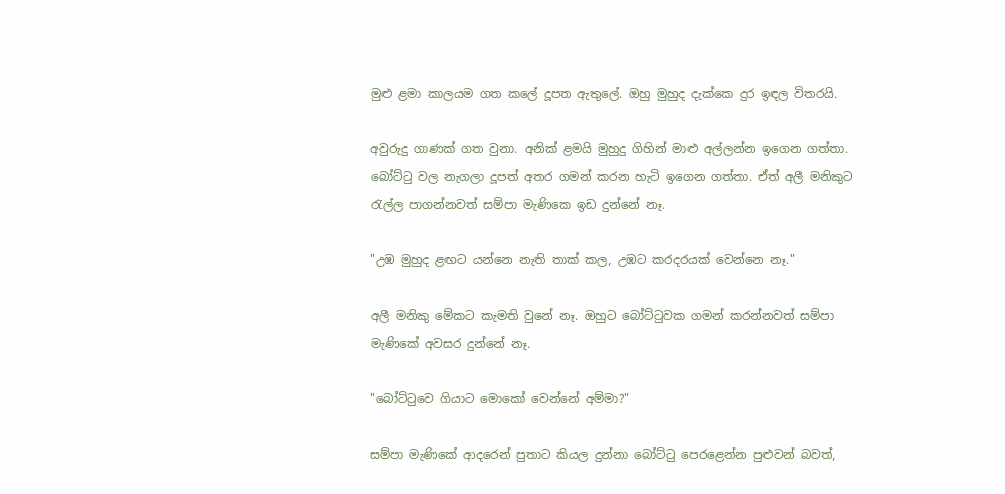මුළු ළමා කාලයම ගත කලේ දූපත ඇතුලේ. ඔහු මුහුද දැක්කෙ දුර ඉඳල විතරයි.

අවුරුදු ගාණක් ගත වුනා. අනික් ළමයි මුහුදු ගිහින් මාළු අල්ලන්න ඉගෙන ගත්තා. බෝට්ටු වල නැගලා දූපත් අතර ගමන් කරන හැටි ඉගෙන ගත්තා. ඒත් අලී මනිකුට රැල්ල පාගන්නවත් සම්පා මැණිකෙ ඉඩ දුන්නේ නෑ.

"උඹ මුහුද ළඟට යන්නෙ නැති තාක් කල, උඹට කරදරයක් වෙන්නෙ නෑ."

අලී මනිකු මේකට කැමති වුනේ නෑ. ඔහුට බෝට්ටුවක ගමන් කරන්නවත් සම්පා මැණිකේ අවසර දුන්නේ නෑ.

"බෝට්ටුවෙ ගියාට මොකෝ වෙන්නේ අම්මා?"

සම්පා මැණිකේ ආදරෙන් පුතාට කියල දුන්නා බෝට්ටු පෙරළෙන්න පුළුවන් බවත්,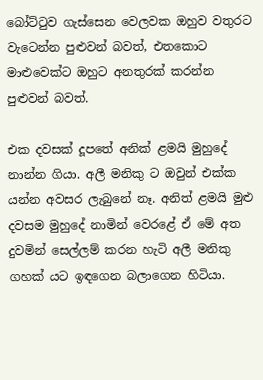බෝට්ටුව ගැස්සෙන වෙලවක ඔහුව වතුරට වැටෙන්න පුළුවන් බවත්, එතකොට මාළුවෙක්ට ඔහුට අනතුරක් කරන්න පුළුවන් බවත්.

එක දවසක් දූපතේ අනික් ළමයි මුහුදේ නාන්න ගියා. අලී මනිකු ට ඔවුන් එක්ක යන්න අවසර ලැබුනේ නෑ. අනිත් ළමයි මුළු දවසම මුහුදේ නාමින් වෙරළේ ඒ මේ අත දුවමින් සෙල්ලම් කරන හැටි අලී මනිකු ගහක් යට ඉඳගෙන බලාගෙන හිටියා.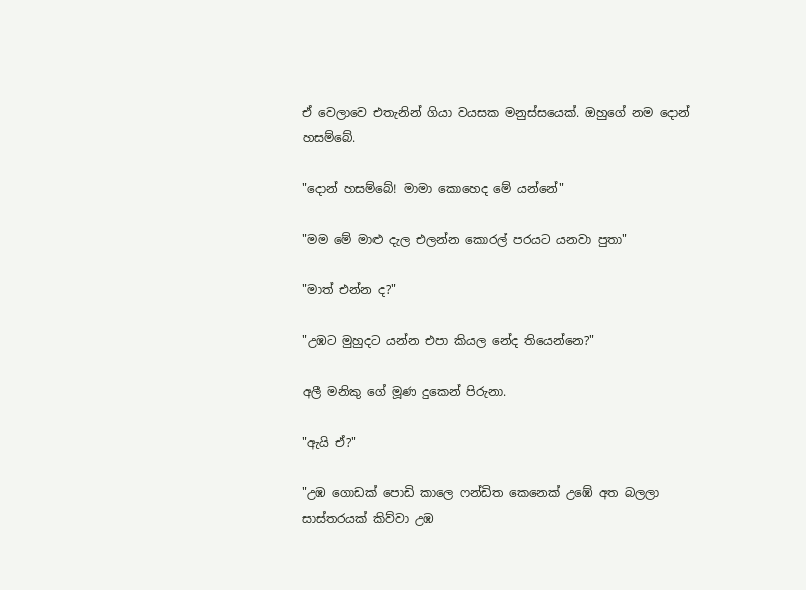ඒ වෙලාවෙ එතැනින් ගියා වයසක මනුස්සයෙක්. ඔහුගේ නම දොන් හසම්බේ.

"දොන් හසම්බේ! මාමා කොහෙද මේ යන්නේ"

"මම මේ මාළු දැල එලන්න කොරල් පරයට යනවා පුතා"

"මාත් එන්න ද?"

"උඹට මුහුදට යන්න එපා කියල නේද තියෙන්නෙ?"

අලී මනිකු ගේ මූණ දුකෙන් පිරුනා.

"ඇයි ඒ?"

"උඹ ගොඩක් පොඩි කාලෙ ෆන්ඩිත කෙනෙක් උඹේ අත බලලා සාස්තරයක් කිව්වා උඹ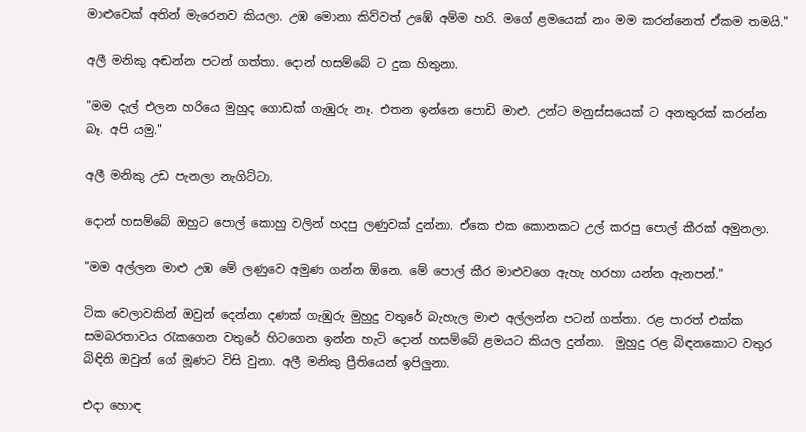මාළුවෙක් අතින් මැරෙනව කියලා. උඹ මොනා කිව්වත් උඹේ අම්ම හරි. මගේ ළමයෙක් නං මම කරන්නෙත් ඒකම තමයි."

අලී මනිකු අඬන්න පටන් ගත්තා. දොන් හසම්බේ ට දුක හිතුනා.

"මම දැල් එලන හරියෙ මුහුද ගොඩක් ගැඹුරු නෑ. එතන ඉන්නෙ පොඩි මාළු. උන්ට මනුස්සයෙක් ට අනතුරක් කරන්න බෑ. අපි යමු."

අලී මනිකු උඩ පැනලා නැගිට්ටා.

දොන් හසම්බේ ඔහුට පොල් කොහු වලින් හදපු ලණුවක් දුන්නා. ඒකෙ එක කොනකට උල් කරපු පොල් කීරක් අමුනලා.

"මම අල්ලන මාළු උඹ මේ ලණුවෙ අමුණ ගන්න ඕනෙ. මේ පොල් කීර මාළුවගෙ ඇහැ හරහා යන්න ඇනපන්."

ටික වෙලාවකින් ඔවුන් දෙන්නා දණක් ගැඹුරු මුහුදු වතුරේ බැහැල මාළු අල්ලන්න පටන් ගත්තා. රළ පාරත් එක්ක සමබරතාවය රැකගෙන වතුරේ හිටගෙන ඉන්න හැටි දොන් හසම්බේ ළමයට කියල දුන්නා.  මුහුදු රළ බිඳනකොට වතුර බිඳිති ඔවුන් ගේ මූණට විසි වුනා. අලී මනිකු ප්‍රීතියෙන් ඉපිලුනා.

එදා හොඳ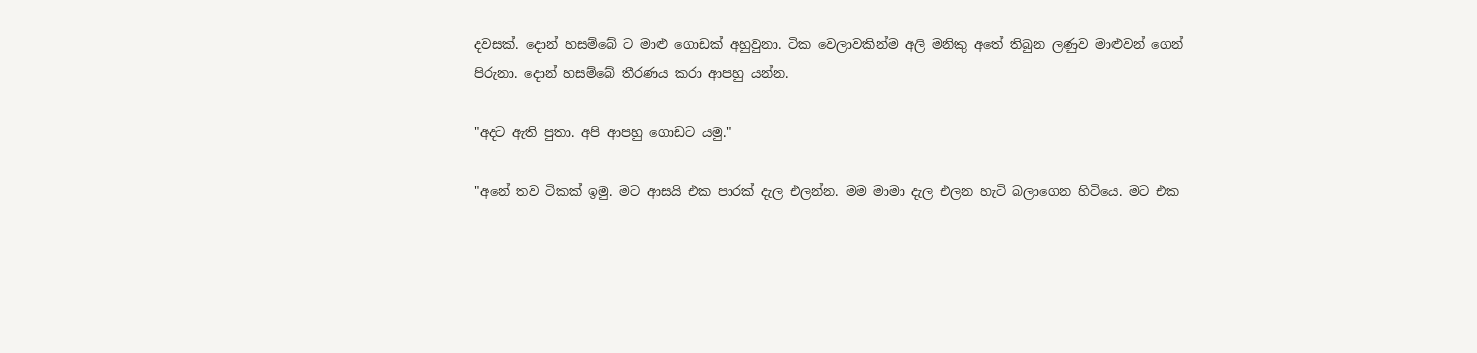දවසක්. දොන් හසම්බේ ට මාළු ගොඩක් අහුවුනා. ටික වෙලාවකින්ම අලි මනිකු අතේ තිබුන ලණුව මාළුවන් ගෙන් පිරුනා. දොන් හසම්බේ තීරණය කරා ආපහු යන්න.

"අදට ඇති පුතා. අපි ආපහු ගොඩට යමු."

"අනේ තව ටිකක් ඉමු. මට ආසයි එක පාරක් දැල එලන්න. මම මාමා දැල එලන හැටි බලාගෙන හිටියෙ. මට එක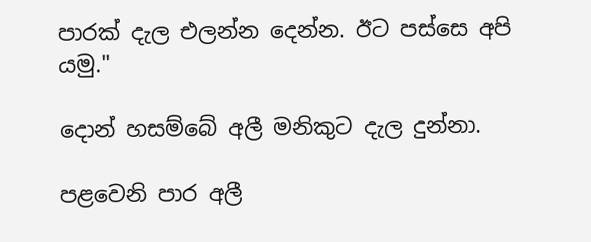පාරක් දැල එලන්න දෙන්න. ඊට පස්සෙ අපි යමු."

දොන් හසම්බේ අලී මනිකුට දැල දුන්නා.

පළවෙනි පාර අලී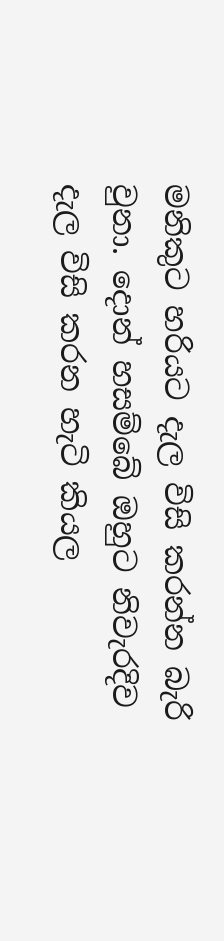මනිකුට හරියට දැල විසි කරන්න බැරි වුනා. දොන් හසම්බේ ඔහුට නිවැරදිව දැල විසි කරන හැටි කියල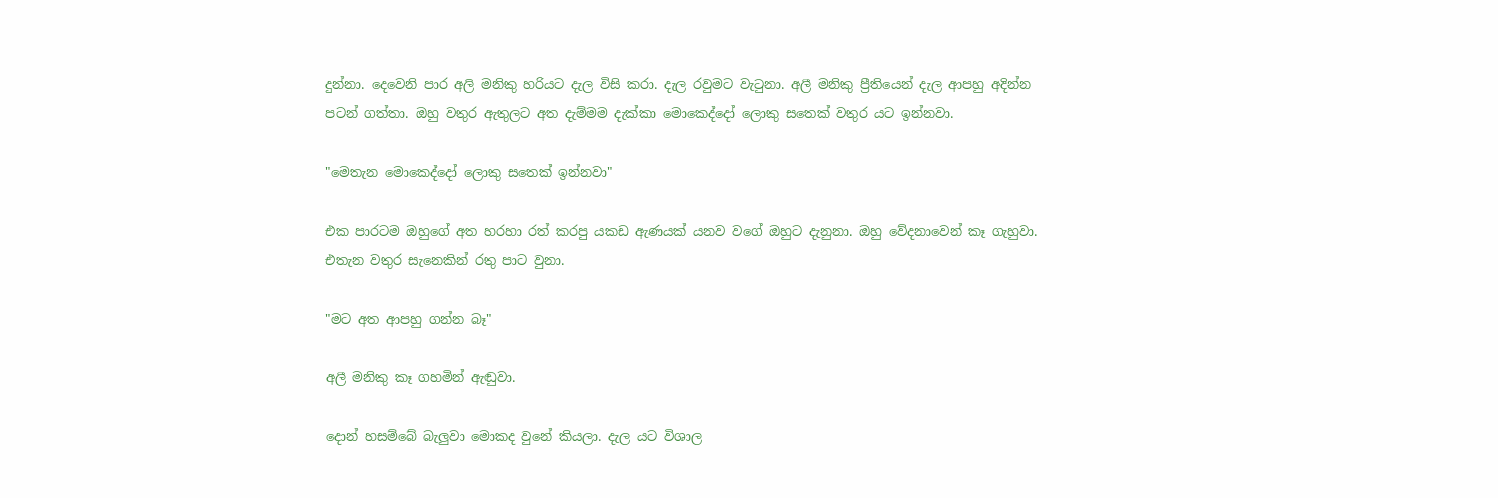දුන්නා. දෙවෙනි පාර අලි මනිකු හරියට දැල විසි කරා. දැල රවුමට වැටුනා. අලී මනිකු ප්‍රීතියෙන් දැල ආපහු අදින්න පටන් ගත්තා. ඔහු වතුර ඇතුලට අත දැම්මම දැක්කා මොකෙද්දෝ ලොකු සතෙක් වතුර යට ඉන්නවා.

"මෙතැන මොකෙද්දෝ ලොකු සතෙක් ඉන්නවා"

එක පාරටම ඔහුගේ අත හරහා රත් කරපු යකඩ ඇණයක් යනව වගේ ඔහුට දැනුනා. ඔහු වේදනාවෙන් කෑ ගැහුවා. එතැන වතුර සැනෙකින් රතු පාට වුනා.

"මට අත ආපහු ගන්න බෑ"

අලී මනිකු කෑ ගහමින් ඇඬුවා.

දොන් හසම්බේ බැලුවා මොකද වුනේ කියලා. දැල යට විශාල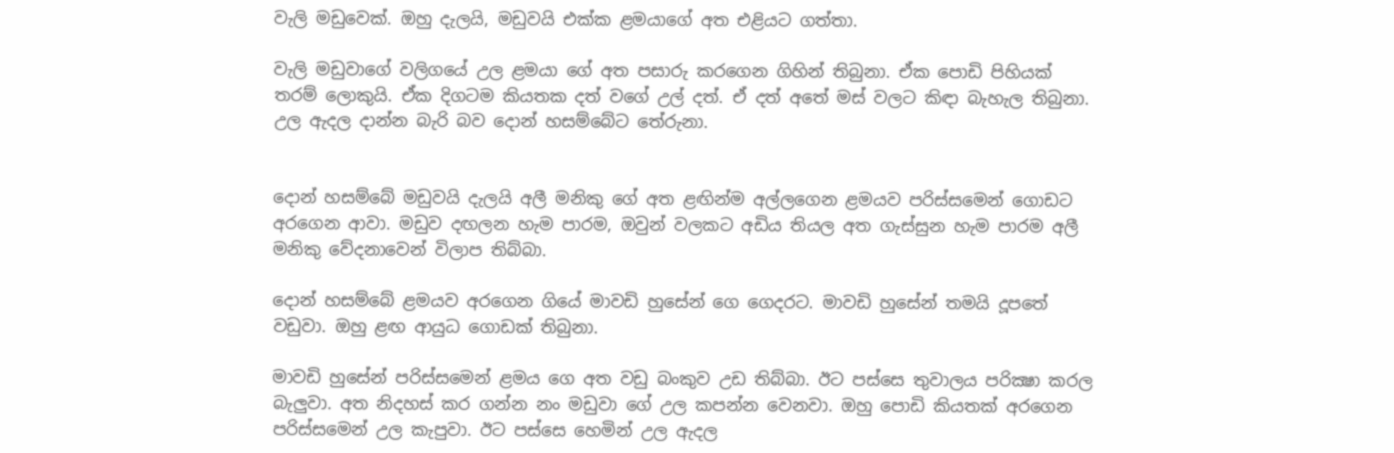වැලි මඩුවෙක්. ඔහු දැලයි, මඩුවයි එක්ක ළමයාගේ අත එළියට ගත්තා.

වැලි මඩුවාගේ වලිගයේ උල ළමයා ගේ අත පසාරු කරගෙන ගිහින් තිබුනා. ඒක පොඩි පිහියක් තරම් ලොකුයි. ඒක දිගටම කියතක දත් වගේ උල් දත්. ඒ දත් අතේ මස් වලට කිඳා බැහැල තිබුනා. උල ඇදල දාන්න බැරි බව දොන් හසම්බේට තේරුනා.


දොන් හසම්බේ මඩුවයි දැලයි අලී මනිකු ගේ අත ළඟින්ම අල්ලගෙන ළමයව පරිස්සමෙන් ගොඩට අරගෙන ආවා. මඩුව දඟලන හැම පාරම, ඔවුන් වලකට අඩිය තියල අත ගැස්සුන හැම පාරම අලී මනිකු වේදනාවෙන් විලාප තිබ්බා.

දොන් හසම්බේ ළමයව අරගෙන ගියේ මාවඩි හුසේන් ගෙ ගෙදරට. මාවඩි හුසේන් තමයි දූපතේ වඩුවා. ඔහු ළඟ ආයුධ ගොඩක් තිබුනා.

මාවඩි හුසේන් පරිස්සමෙන් ළමය ගෙ අත වඩු බංකුව උඩ තිබ්බා. ඊට පස්සෙ තුවාලය පරික්‍ෂා කරල බැලුවා. අත නිදහස් කර ගන්න නං මඩුවා ගේ උල කපන්න වෙනවා. ඔහු පොඩි කියතක් අරගෙන පරිස්සමෙන් උල කැපුවා. ඊට පස්සෙ හෙමින් උල ඇදල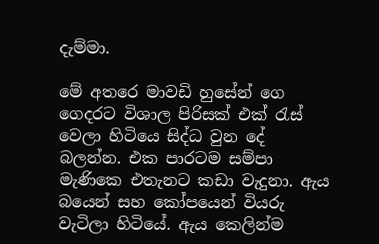දැම්මා.

මේ අතරෙ මාවඩි හුසේන් ගෙ ගෙදරට විශාල පිරිසක් එක් රැස් වෙලා හිටියෙ සිද්ධ වුන දේ බලන්න. එක පාරටම සම්පා මැණිකෙ එතැනට කඩා වැදුනා. ඇය බයෙන් සහ කෝපයෙන් වියරු වැටිලා හිටියේ. ඇය කෙලින්ම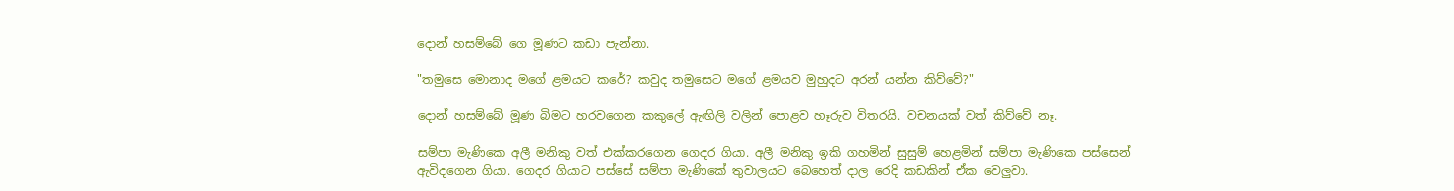දොන් හසම්බේ ගෙ මූණට කඩා පැන්නා.

"තමුසෙ මොනාද මගේ ළමයට කරේ? කවුද තමුසෙට මගේ ළමයව මුහුදට අරන් යන්න කිව්වේ?"

දොන් හසම්බේ මූණ බිමට හරවගෙන කකුලේ ඇඟිලි වලින් පොළව හෑරුව විතරයි. වචනයක් වත් කිව්වේ නෑ.

සම්පා මැණිකෙ අලී මනිකු වත් එක්කරගෙන ගෙදර ගියා. අලී මනිකු ඉකි ගහමින් සුසුම් හෙළමින් සම්පා මැණිකෙ පස්සෙන් ඇවිදගෙන ගියා. ගෙදර ගියාට පස්සේ සම්පා මැණිකේ තුවාලයට බෙහෙත් දාල රෙදි කඩකින් ඒක වෙලුවා.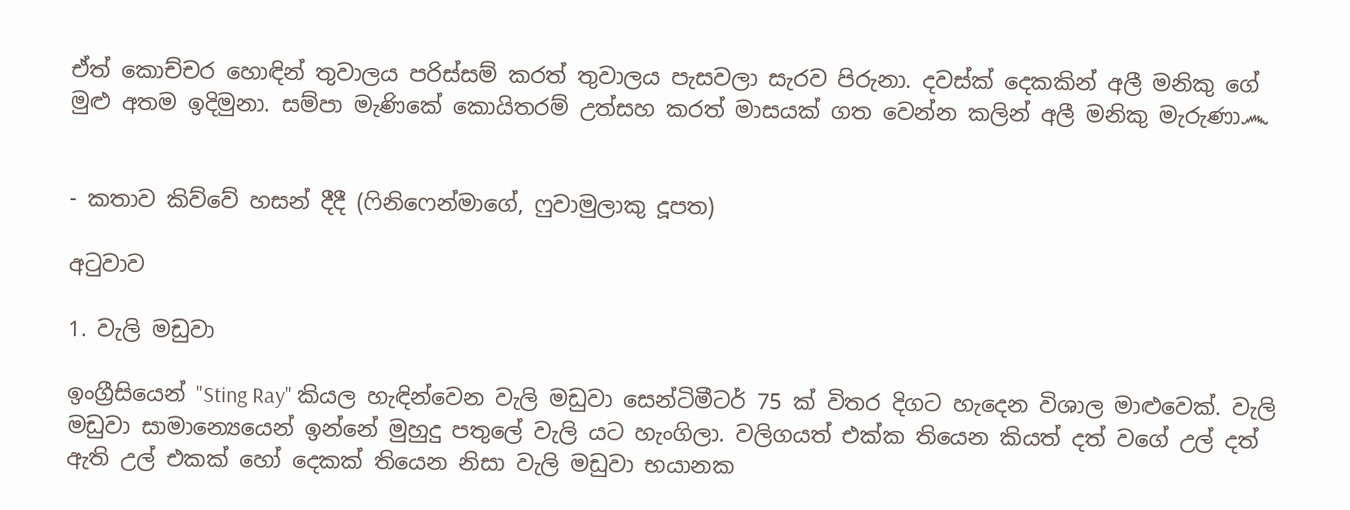ඒත් කොච්චර හොඳින් තුවාලය පරිස්සම් කරත් තුවාලය පැසවලා සැරව පිරුනා. දවස්ක් දෙකකින් අලී මනිකු ගේ මුළු අතම ඉදිමුනා. සම්පා මැණිකේ කොයිතරම් උත්සහ කරත් මාසයක් ගත වෙන්න කලින් අලී මනිකු මැරුණා෴


- කතාව කිව්වේ හසන් දීදී (ෆිනිෆෙන්මාගේ, ෆුවාමුලාකු දූපත)

අටුවාව

1. වැලි මඩුවා

ඉංග්‍රීසියෙන් "Sting Ray" කියල හැඳින්වෙන වැලි මඩුවා සෙන්ටිමීටර් 75 ක් විතර දිගට හැදෙන විශාල මාළුවෙක්. වැලි මඩුවා සාමාන්‍යෙයෙන් ඉන්නේ මුහුදු පතුලේ වැලි යට හැංගිලා. වලිගයත් එක්ක තියෙන කියත් දත් වගේ උල් දත් ඇති උල් එකක් හෝ දෙකක් තියෙන නිසා වැලි මඩුවා භයානක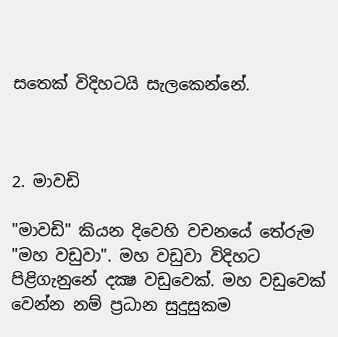සතෙක් විදිහටයි සැලකෙන්නේ.



2. මාවඩි

"මාවඩි" කියන දිවෙහි වචනයේ තේරුම "මහ වඩුවා". මහ වඩුවා විදිහට පිළිගැනුනේ දක්‍ෂ වඩුවෙක්. මහ වඩුවෙක් වෙන්න නම් ප්‍රධාන සුදුසුකම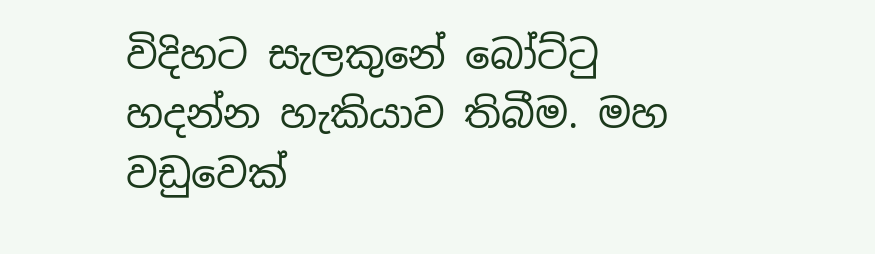විදිහට සැලකුනේ බෝට්ටු හදන්න හැකියාව තිබීම. මහ වඩුවෙක්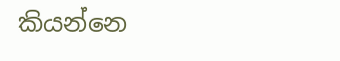කියන්නෙ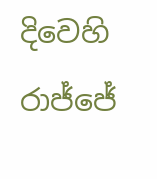දිවෙහි රාජ්ජේ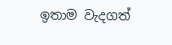ඉතාම වැදගත්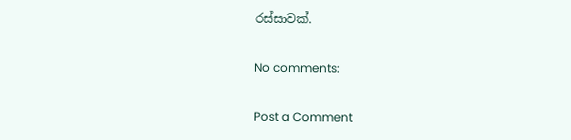රස්සාවක්.

No comments:

Post a Comment